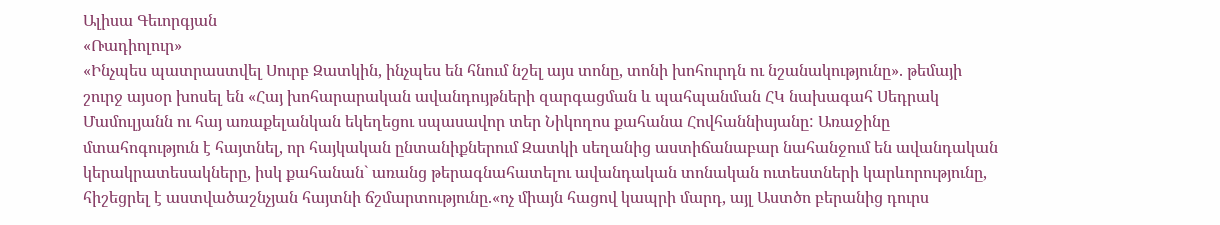Ալիսա Գեւորգյան
«Ռադիոլուր»
«Ինչպես պատրաստվել Սուրբ Զատկին, ինչպես են հնում նշել այս տոնը, տոնի խոհուրդն ու նշանակությունը». թեմայի շուրջ այսօր խոսել են «Հայ խոհարարական ավանդույթների զարգացման և պահպանման ՀԿ նախագահ Սեդրակ Մամուլյանն ու հայ առաքելանկան եկեղեցու սպասավոր տեր Նիկողոս քահանա Հովհաննիսյանը: Առաջինը մտահոգություն է հայտնել, որ հայկական ընտանիքներում Զատկի սեղանից աստիճանաբար նահանջում են ավանդական կերակրատեսակները, իսկ քահանան` առանց թերագնահատելու ավանդական տոնական ուտեստների կարևորությունը, հիշեցրել է աստվածաշնչյան հայտնի ճշմարտությունը.«ոչ միայն հացով կապրի մարդ, այլ Աստծո բերանից դուրս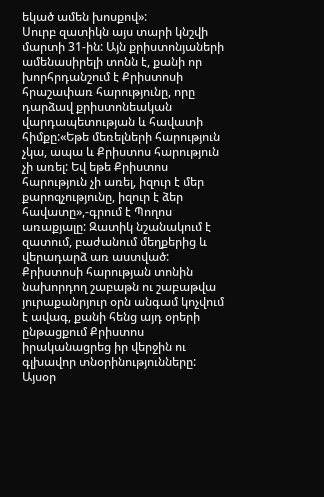եկած ամեն խոսքով»:
Սուրբ զատիկն այս տարի կնշվի մարտի 31-ին: Այն քրիստոնյաների ամենասիրելի տոնն է, քանի որ խորհրդանշում է Քրիստոսի հրաշափառ հարությունը, որը դարձավ քրիստոնեական վարդապետության և հավատի հիմքը:«Եթե մեռելների հարություն չկա, ապա և Քրիստոս հարություն չի առել: Եվ եթե Քրիստոս հարություն չի առել, իզուր է մեր քարոզչությունը, իզուր է ձեր հավատը»,-գրում է Պողոս առաքյալը: Զատիկ նշանակում է զատում, բաժանում մեղքերից և վերադարձ առ աստված:
Քրիստոսի հարության տոնին նախորդող շաբաթն ու շաբաթվա յուրաքանրյուր օրն անգամ կոչվում է ավագ, քանի հենց այդ օրերի ընթացքում Քրիստոս իրականացրեց իր վերջին ու գլխավոր տնօրինությունները: Այսօր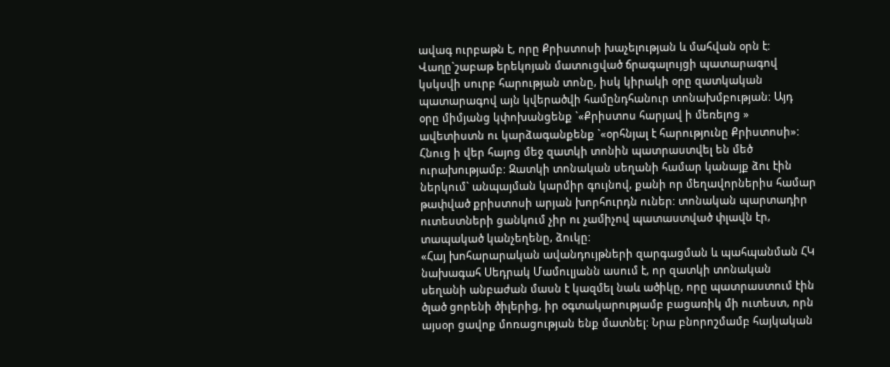ավագ ուրբաթն է, որը Քրիստոսի խաչելության և մահվան օրն է: Վաղը`շաբաթ երեկոյան մատուցված ճրագալույցի պատարագով կսկսվի սուրբ հարության տոնը, իսկ կիրակի օրը զատկական պատարագով այն կվերածվի համընդհանուր տոնախմբության: Այդ օրը միմյանց կփոխանցենք `«Քրիստոս հարյավ ի մեռելոց » ավետիստն ու կարձագանքենք `«օրհնյալ է հարությունը Քրիստոսի»: Հնուց ի վեր հայոց մեջ զատկի տոնին պատրաստվել են մեծ ուրախությամբ: Զատկի տոնական սեղանի համար կանայք ձու էին ներկում` անպայման կարմիր գույնով, քանի որ մեղավորներիս համար թափված քրիստոսի արյան խորհուրդն ուներ: տոնական պարտադիր ուտեստների ցանկում չիր ու չամիչով պատաստված փլավն էր, տապակած կանչեղենը, ձուկը:
«Հայ խոհարարական ավանդույթների զարգացման և պահպանման ՀԿ նախագահ Սեդրակ Մամուլյանն ասում է, որ զատկի տոնական սեղանի անբաժան մասն է կազմել նաև ածիկը, որը պատրաստում էին ծլած ցորենի ծիլերից, իր օգտակարությամբ բացառիկ մի ուտեստ, որն այսօր ցավոք մոռացության ենք մատնել: Նրա բնորոշմամբ հայկական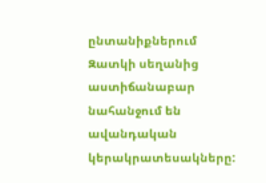ընտանիքներում Զատկի սեղանից աստիճանաբար նահանջում են ավանդական կերակրատեսակները: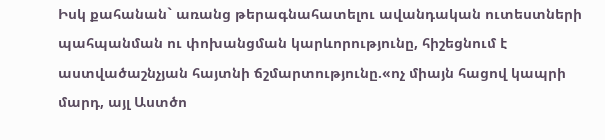Իսկ քահանան` առանց թերագնահատելու ավանդական ուտեստների պահպանման ու փոխանցման կարևորությունը, հիշեցնում է աստվածաշնչյան հայտնի ճշմարտությունը.«ոչ միայն հացով կապրի մարդ, այլ Աստծո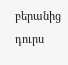բերանից դուրս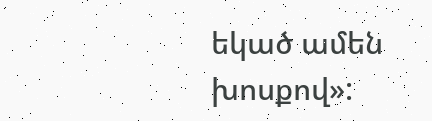եկած ամեն խոսքով»: